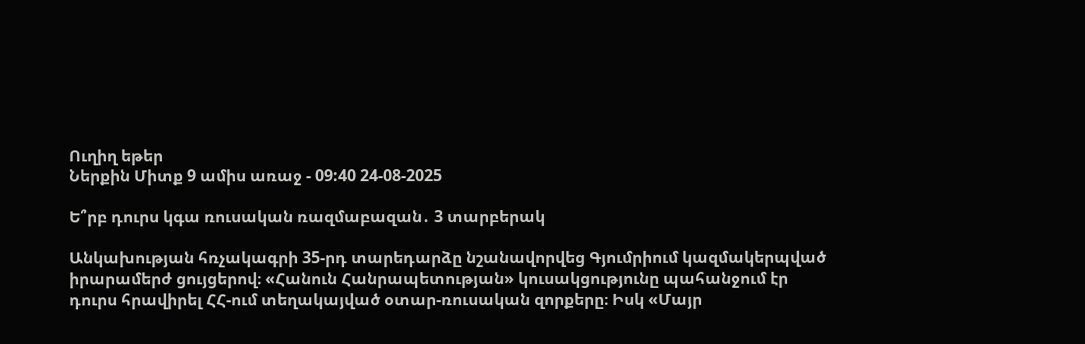Ուղիղ եթեր
Ներքին Միտք 9 ամիս առաջ - 09:40 24-08-2025

Ե՞րբ դուրս կգա ռուսական ռազմաբազան․ 3 տարբերակ

Անկախության հռչակագրի 35-րդ տարեդարձը նշանավորվեց Գյումրիում կազմակերպված իրարամերժ ցույցերով։ «Հանուն Հանրապետության» կուսակցությունը պահանջում էր դուրս հրավիրել ՀՀ-ում տեղակայված օտար-ռուսական զորքերը։ Իսկ «Մայր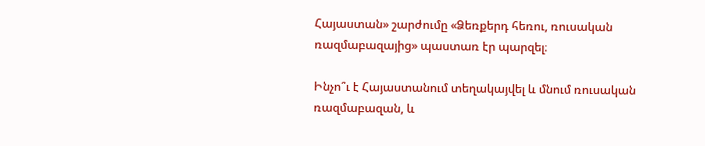Հայաստան» շարժումը «Ձեռքերդ հեռու, ռուսական ռազմաբազայից» պաստառ էր պարզել։

Ինչո՞ւ է Հայաստանում տեղակայվել և մնում ռուսական ռազմաբազան, և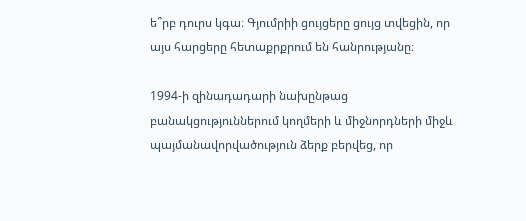ե՞րբ դուրս կգա։ Գյումրիի ցույցերը ցույց տվեցին, որ այս հարցերը հետաքրքրում են հանրությանը։

1994-ի զինադադարի նախընթաց բանակցություններում կողմերի և միջնորդների միջև պայմանավորվածություն ձերք բերվեց, որ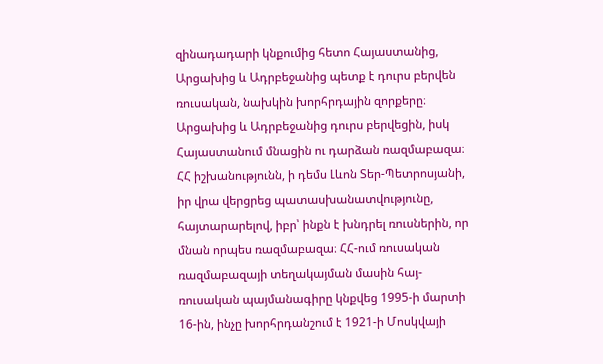զինադադարի կնքումից հետո Հայաստանից, Արցախից և Ադրբեջանից պետք է դուրս բերվեն ռուսական, նախկին խորհրդային զորքերը։ Արցախից և Ադրբեջանից դուրս բերվեցին, իսկ Հայաստանում մնացին ու դարձան ռազմաբազա։ ՀՀ իշխանությունն, ի դեմս Լևոն Տեր-Պետրոսյանի, իր վրա վերցրեց պատասխանատվությունը, հայտարարելով, իբր՝ ինքն է խնդրել ռուսներին, որ մնան որպես ռազմաբազա։ ՀՀ-ում ռուսական ռազմաբազայի տեղակայման մասին հայ-ռուսական պայմանագիրը կնքվեց 1995-ի մարտի 16-ին, ինչը խորհրդանշում է 1921-ի Մոսկվայի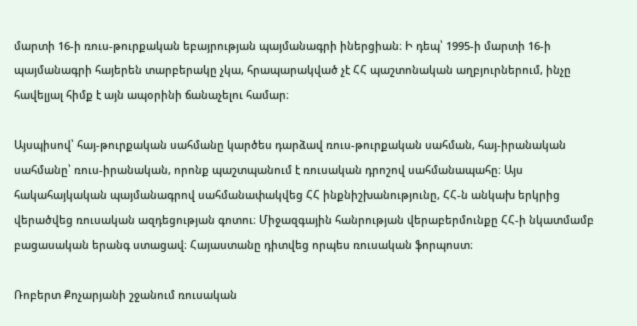մարտի 16-ի ռուս-թուրքական եբայրության պայմանագրի իներցիան։ Ի դեպ՝ 1995-ի մարտի 16-ի պայմանագրի հայերեն տարբերակը չկա, հրապարակված չէ ՀՀ պաշտոնական աղբյուրներում, ինչը հավելյալ հիմք է այն ապօրինի ճանաչելու համար։

Այսպիսով՝ հայ-թուրքական սահմանը կարծես դարձավ ռուս-թուրքական սահման, հայ-իրանական սահմանը՝ ռուս-իրանական, որոնք պաշտպանում է ռուսական դրոշով սահմանապահը։ Այս հակահայկական պայմանագրով սահմանափակվեց ՀՀ ինքնիշխանությունը, ՀՀ-ն անկախ երկրից վերածվեց ռուսական ազդեցության գոտու։ Միջազգային հանրության վերաբերմունքը ՀՀ-ի նկատմամբ բացասական երանգ ստացավ։ Հայաստանը դիտվեց որպես ռուսական ֆորպոստ։

Ռոբերտ Քոչարյանի շջանում ռուսական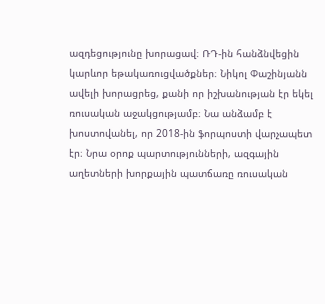ազդեցությունը խորացավ։ ՌԴ-ին հանձնվեցին կարևոր եթակառուցվածքներ։ Նիկոլ Փաշինյանն ավելի խորացրեց, քանի որ իշխանության էր եկել ռուսական աջակցությամբ։ Նա անձամբ է խոստովանել, որ 2018-ին ֆորպոստի վարչապետ էր։ Նրա օրոք պարտությունների, ազգային աղետների խորքային պատճառը ռուսական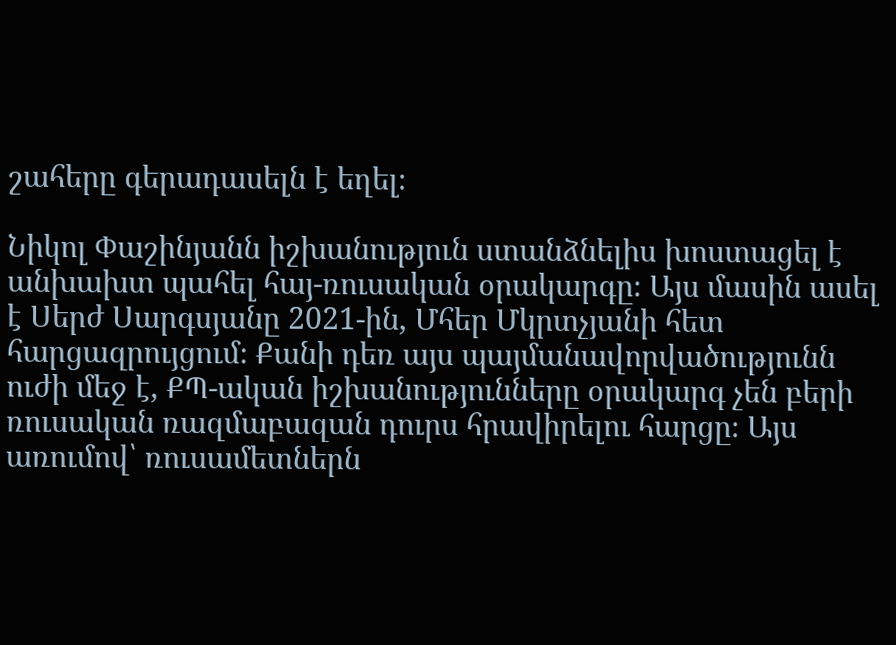շահերը գերադասելն է եղել։

Նիկոլ Փաշինյանն իշխանություն ստանձնելիս խոստացել է անխախտ պահել հայ-ռուսական օրակարգը։ Այս մասին ասել է Սերժ Սարգսյանը 2021-ին, Մհեր Մկրտչյանի հետ հարցազրույցում։ Քանի դեռ այս պայմանավորվածությունն ուժի մեջ է, ՔՊ-ական իշխանությունները օրակարգ չեն բերի ռուսական ռազմաբազան դուրս հրավիրելու հարցը։ Այս առումով՝ ռուսամետներն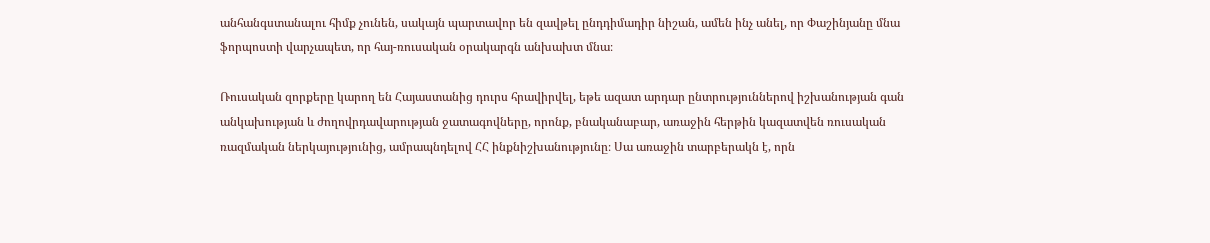անհանգստանալու հիմք չունեն, սակայն պարտավոր են զավթել ընդդիմադիր նիշան, ամեն ինչ անել, որ Փաշինյանը մնա ֆորպոստի վարչապետ, որ հայ-ռուսական օրակարգն անխախտ մնա։

Ռուսական զորքերը կարող են Հայաստանից դուրս հրավիրվել, եթե ազատ արդար ընտրություններով իշխանության գան անկախության և ժողովրդավարության ջատագովները, որոնք, բնականաբար, առաջին հերթին կազատվեն ռուսական ռազմական ներկայությունից, ամրապնդելով ՀՀ ինքնիշխանությունը։ Սա առաջին տարբերակն է, որն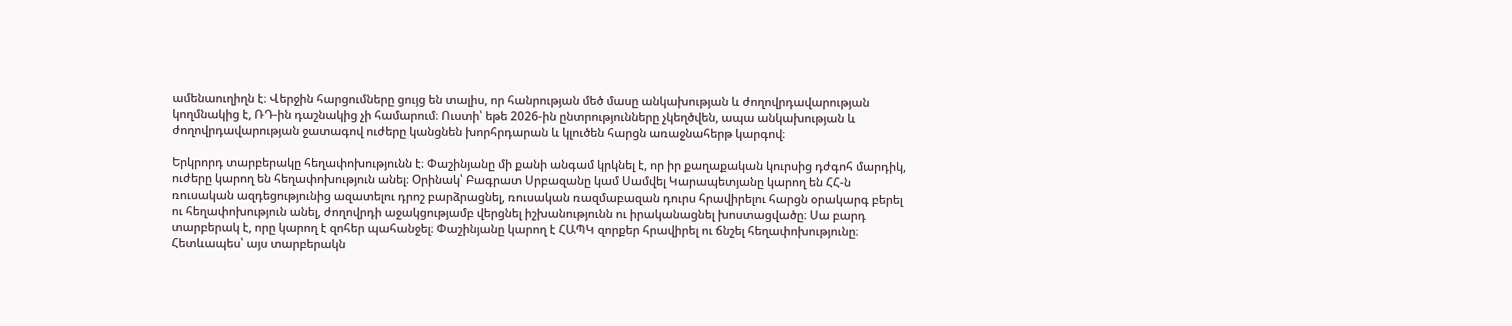ամենաուղիղն է։ Վերջին հարցումները ցույց են տալիս, որ հանրության մեծ մասը անկախության և ժողովրդավարության կողմնակից է, ՌԴ-ին դաշնակից չի համարում։ Ուստի՝ եթե 2026-ին ընտրությունները չկեղծվեն, ապա անկախության և ժողովրդավարության ջատագով ուժերը կանցնեն խորհրդարան և կլուծեն հարցն առաջնահերթ կարգով։

Երկրորդ տարբերակը հեղափոխությունն է։ Փաշինյանը մի քանի անգամ կրկնել է, որ իր քաղաքական կուրսից դժգոհ մարդիկ, ուժերը կարող են հեղափոխություն անել։ Օրինակ՝ Բագրատ Սրբազանը կամ Սամվել Կարապետյանը կարող են ՀՀ-ն ռուսական ազդեցությունից ազատելու դրոշ բարձրացնել, ռուսական ռազմաբազան դուրս հրավիրելու հարցն օրակարգ բերել ու հեղափոխություն անել, ժողովրդի աջակցությամբ վերցնել իշխանությունն ու իրականացնել խոստացվածը։ Սա բարդ տարբերակ է, որը կարող է զոհեր պահանջել։ Փաշինյանը կարող է ՀԱՊԿ զորքեր հրավիրել ու ճնշել հեղափոխությունը։ Հետևապես՝ այս տարբերակն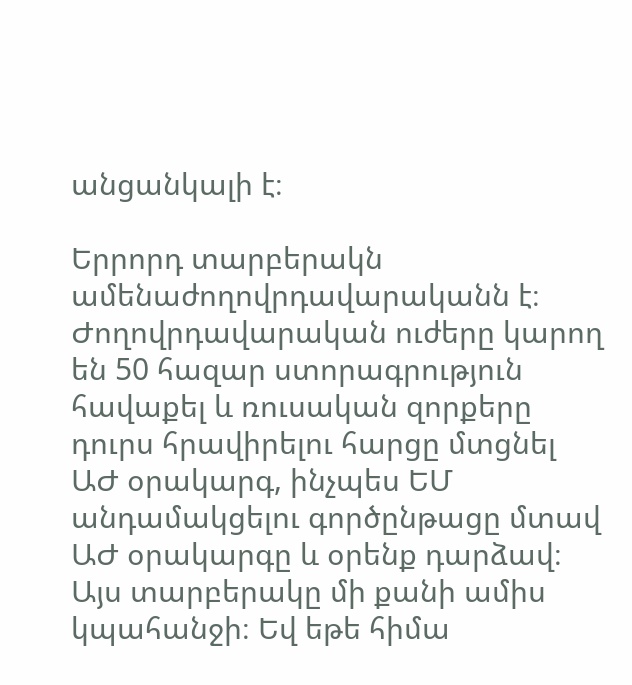անցանկալի է։

Երրորդ տարբերակն ամենաժողովրդավարականն է։ Ժողովրդավարական ուժերը կարող են 50 հազար ստորագրություն հավաքել և ռուսական զորքերը դուրս հրավիրելու հարցը մտցնել ԱԺ օրակարգ, ինչպես ԵՄ անդամակցելու գործընթացը մտավ ԱԺ օրակարգը և օրենք դարձավ։ Այս տարբերակը մի քանի ամիս կպահանջի։ Եվ եթե հիմա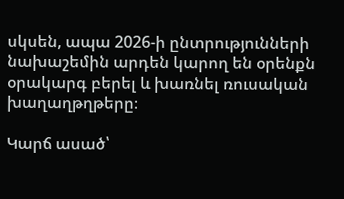սկսեն, ապա 2026-ի ընտրությունների նախաշեմին արդեն կարող են օրենքն օրակարգ բերել և խառնել ռուսական խաղաղթղթերը։

Կարճ ասած՝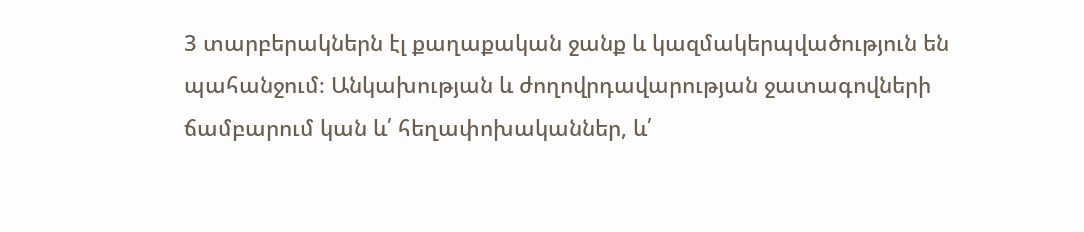3 տարբերակներն էլ քաղաքական ջանք և կազմակերպվածություն են պահանջում։ Անկախության և ժողովրդավարության ջատագովների ճամբարում կան և՛ հեղափոխականներ, և՛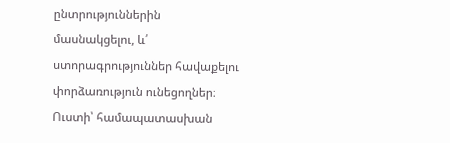ընտրություններին մասնակցելու, և՛ ստորագրություններ հավաքելու փորձառություն ունեցողներ։ Ուստի՝ համապատասխան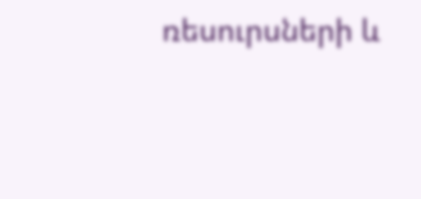ռեսուրսների և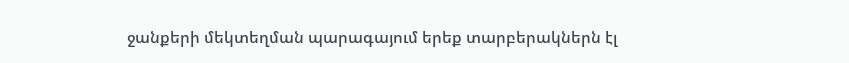ջանքերի մեկտեղման պարագայում երեք տարբերակներն էլ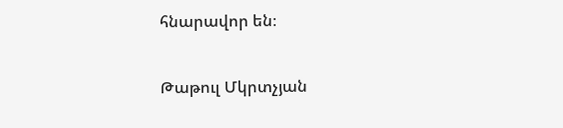հնարավոր են։

Թաթուլ Մկրտչյան